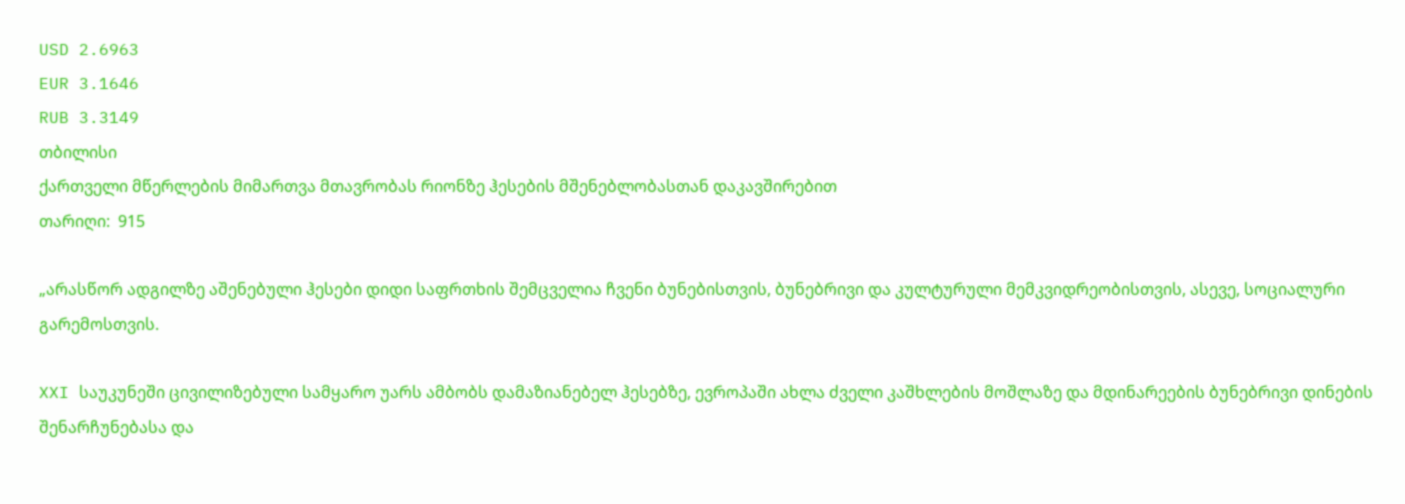USD 2.6963
EUR 3.1646
RUB 3.3149
თბილისი
ქართველი მწერლების მიმართვა მთავრობას რიონზე ჰესების მშენებლობასთან დაკავშირებით
თარიღი:  915

„არასწორ ადგილზე აშენებული ჰესები დიდი საფრთხის შემცველია ჩვენი ბუნებისთვის, ბუნებრივი და კულტურული მემკვიდრეობისთვის, ასევე, სოციალური გარემოსთვის.

XXI საუკუნეში ცივილიზებული სამყარო უარს ამბობს დამაზიანებელ ჰესებზე, ევროპაში ახლა ძველი კაშხლების მოშლაზე და მდინარეების ბუნებრივი დინების შენარჩუნებასა და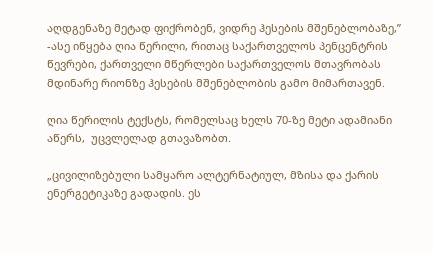აღდგენაზე მეტად ფიქრობენ, ვიდრე ჰესების მშენებლობაზე,” -ასე იწყება ღია წერილი, რითაც საქართველოს პენცენტრის წევრები, ქართველი მწერლები საქართველოს მთავრობას მდინარე რიონზე ჰესების მშენებლობის გამო მიმართავენ.

ღია წერილის ტექსტს, რომელსაც ხელს 70-ზე მეტი ადამიანი აწერს,  უცვლელად გთავაზობთ.

„ცივილიზებული სამყარო ალტერნატიულ, მზისა და ქარის ენერგეტიკაზე გადადის. ეს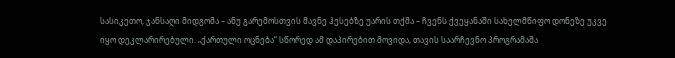სასიკეთო, ჯანსაღი მიდგომა – ანუ გარემოსთვის მავნე ჰესებზე უარის თქმა – ჩვენს ქვეყანაში სახელმწიფო დონეზე უკვე იყო დეკლარირებული. „ქართული ოცნება“ სწორედ ამ დაპირებით მოვიდა, თავის საარჩევნო პროგრამაშა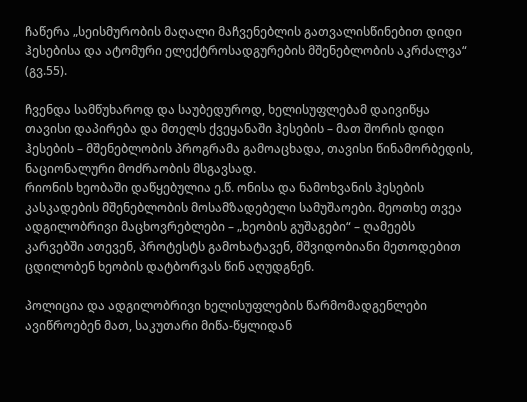ჩაწერა „სეისმურობის მაღალი მაჩვენებლის გათვალისწინებით დიდი ჰესებისა და ატომური ელექტროსადგურების მშენებლობის აკრძალვა“ (გვ.55).

ჩვენდა სამწუხაროდ და საუბედუროდ, ხელისუფლებამ დაივიწყა თავისი დაპირება და მთელს ქვეყანაში ჰესების – მათ შორის დიდი ჰესების – მშენებლობის პროგრამა გამოაცხადა, თავისი წინამორბედის, ნაციონალური მოძრაობის მსგავსად.
რიონის ხეობაში დაწყებულია ე.წ. ონისა და ნამოხვანის ჰესების კასკადების მშენებლობის მოსამზადებელი სამუშაოები. მეოთხე თვეა ადგილობრივი მაცხოვრებლები – „ხეობის გუშაგები“ – ღამეებს კარვებში ათევენ, პროტესტს გამოხატავენ, მშვიდობიანი მეთოდებით ცდილობენ ხეობის დატბორვას წინ აღუდგნენ.

პოლიცია და ადგილობრივი ხელისუფლების წარმომადგენლები ავიწროებენ მათ, საკუთარი მიწა-წყლიდან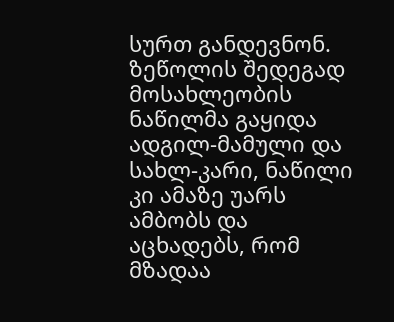სურთ განდევნონ. ზეწოლის შედეგად მოსახლეობის ნაწილმა გაყიდა ადგილ-მამული და სახლ-კარი, ნაწილი კი ამაზე უარს ამბობს და აცხადებს, რომ მზადაა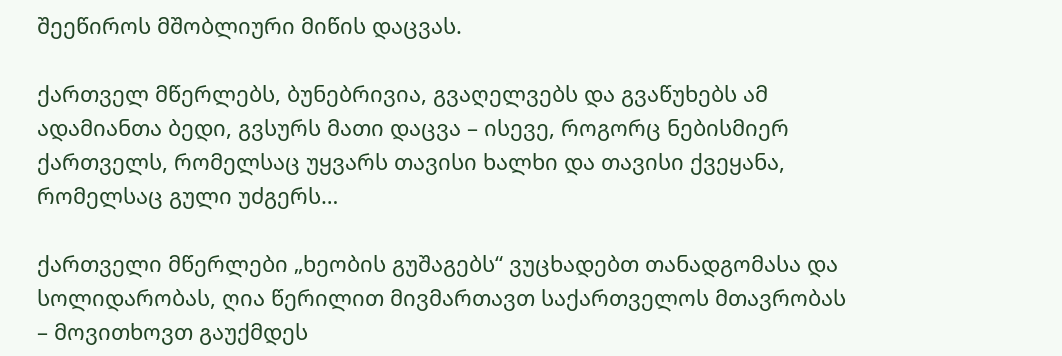შეეწიროს მშობლიური მიწის დაცვას.

ქართველ მწერლებს, ბუნებრივია, გვაღელვებს და გვაწუხებს ამ ადამიანთა ბედი, გვსურს მათი დაცვა – ისევე, როგორც ნებისმიერ ქართველს, რომელსაც უყვარს თავისი ხალხი და თავისი ქვეყანა, რომელსაც გული უძგერს…

ქართველი მწერლები „ხეობის გუშაგებს“ ვუცხადებთ თანადგომასა და სოლიდარობას, ღია წერილით მივმართავთ საქართველოს მთავრობას – მოვითხოვთ გაუქმდეს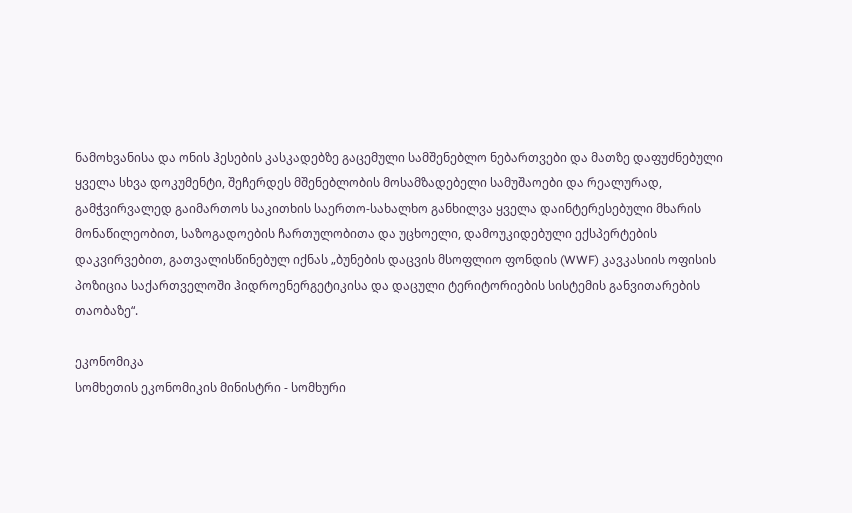ნამოხვანისა და ონის ჰესების კასკადებზე გაცემული სამშენებლო ნებართვები და მათზე დაფუძნებული ყველა სხვა დოკუმენტი, შეჩერდეს მშენებლობის მოსამზადებელი სამუშაოები და რეალურად, გამჭვირვალედ გაიმართოს საკითხის საერთო-სახალხო განხილვა ყველა დაინტერესებული მხარის მონაწილეობით, საზოგადოების ჩართულობითა და უცხოელი, დამოუკიდებული ექსპერტების დაკვირვებით, გათვალისწინებულ იქნას „ბუნების დაცვის მსოფლიო ფონდის (WWF) კავკასიის ოფისის პოზიცია საქართველოში ჰიდროენერგეტიკისა და დაცული ტერიტორიების სისტემის განვითარების თაობაზე“.

ეკონომიკა
სომხეთის ეკონომიკის მინისტრი - სომხური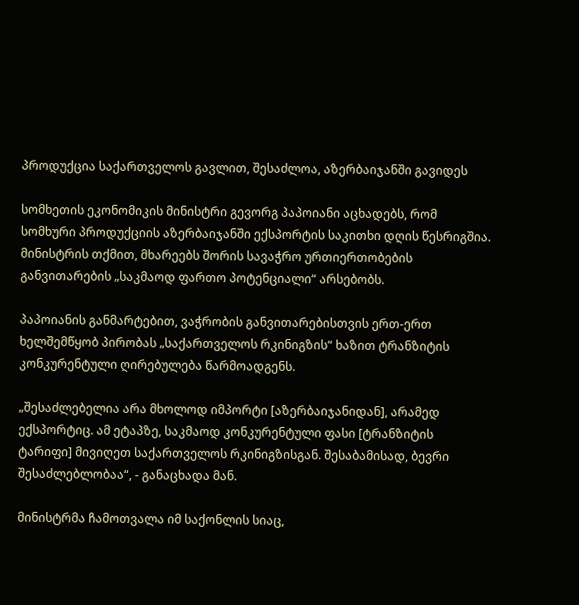პროდუქცია საქართველოს გავლით, შესაძლოა, აზერბაიჯანში გავიდეს

სომხეთის ეკონომიკის მინისტრი გევორგ პაპოიანი აცხადებს, რომ სომხური პროდუქციის აზერბაიჯანში ექსპორტის საკითხი დღის წესრიგშია. მინისტრის თქმით, მხარეებს შორის სავაჭრო ურთიერთობების განვითარების „საკმაოდ ფართო პოტენციალი“ არსებობს.

პაპოიანის განმარტებით, ვაჭრობის განვითარებისთვის ერთ-ერთ ხელშემწყობ პირობას „საქართველოს რკინიგზის“ ხაზით ტრანზიტის კონკურენტული ღირებულება წარმოადგენს.

„შესაძლებელია არა მხოლოდ იმპორტი [აზერბაიჯანიდან], არამედ ექსპორტიც. ამ ეტაპზე, საკმაოდ კონკურენტული ფასი [ტრანზიტის ტარიფი] მივიღეთ საქართველოს რკინიგზისგან. შესაბამისად, ბევრი შესაძლებლობაა“, - განაცხადა მან.

მინისტრმა ჩამოთვალა იმ საქონლის სიაც,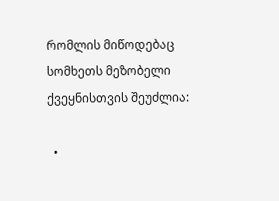რომლის მიწოდებაც სომხეთს მეზობელი ქვეყნისთვის შეუძლია:

  •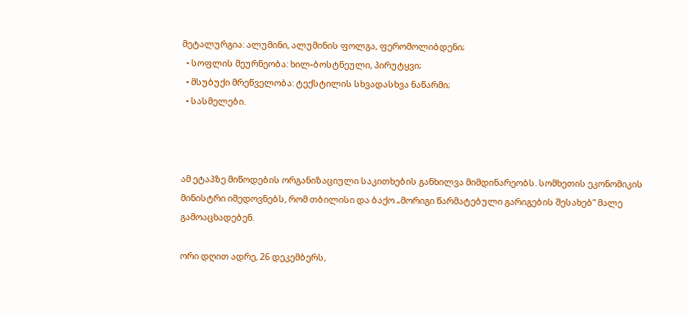მეტალურგია: ალუმინი, ალუმინის ფოლგა, ფერომოლიბდენი;
  • სოფლის მეურნეობა: ხილ-ბოსტნეული, პირუტყვი;
  • მსუბუქი მრეწველობა: ტექსტილის სხვადასხვა ნაწარმი;
  • სასმელები.



ამ ეტაპზე მიწოდების ორგანიზაციული საკითხების განხილვა მიმდინარეობს. სომხეთის ეკონომიკის მინისტრი იმედოვნებს, რომ თბილისი და ბაქო „მორიგი წარმატებული გარიგების შესახებ“ მალე გამოაცხადებენ.

ორი დღით ადრე, 26 დეკემბერს,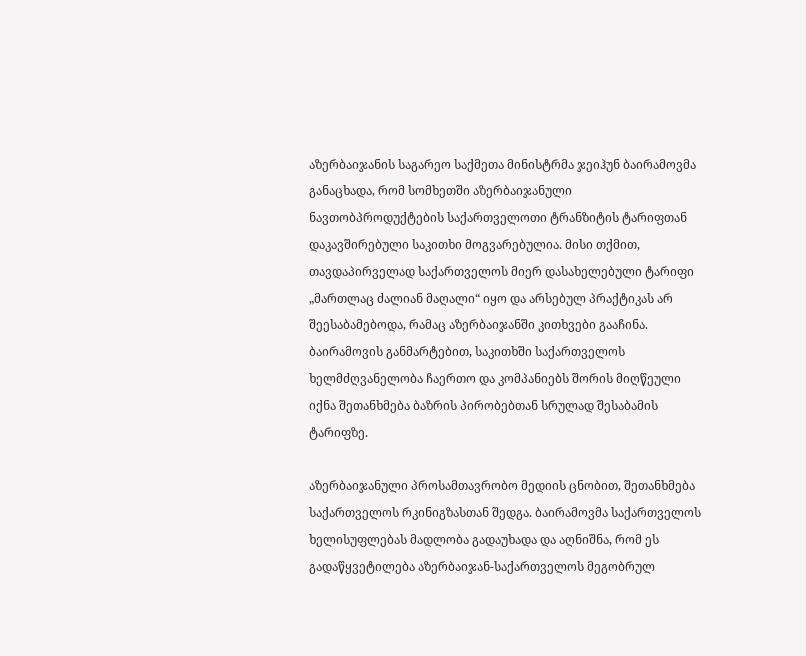აზერბაიჯანის საგარეო საქმეთა მინისტრმა ჯეიჰუნ ბაირამოვმა განაცხადა, რომ სომხეთში აზერბაიჯანული ნავთობპროდუქტების საქართველოთი ტრანზიტის ტარიფთან დაკავშირებული საკითხი მოგვარებულია. მისი თქმით, თავდაპირველად საქართველოს მიერ დასახელებული ტარიფი „მართლაც ძალიან მაღალი“ იყო და არსებულ პრაქტიკას არ შეესაბამებოდა, რამაც აზერბაიჯანში კითხვები გააჩინა. ბაირამოვის განმარტებით, საკითხში საქართველოს ხელმძღვანელობა ჩაერთო და კომპანიებს შორის მიღწეული იქნა შეთანხმება ბაზრის პირობებთან სრულად შესაბამის ტარიფზე.

აზერბაიჯანული პროსამთავრობო მედიის ცნობით, შეთანხმება საქართველოს რკინიგზასთან შედგა. ბაირამოვმა საქართველოს ხელისუფლებას მადლობა გადაუხადა და აღნიშნა, რომ ეს გადაწყვეტილება აზერბაიჯან-საქართველოს მეგობრულ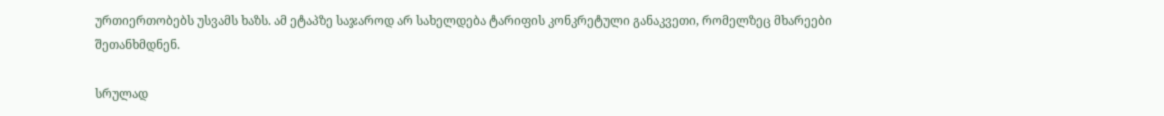ურთიერთობებს უსვამს ხაზს. ამ ეტაპზე საჯაროდ არ სახელდება ტარიფის კონკრეტული განაკვეთი, რომელზეც მხარეები შეთანხმდნენ.

სრულად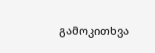გამოკითხვა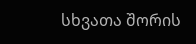სხვათა შორის